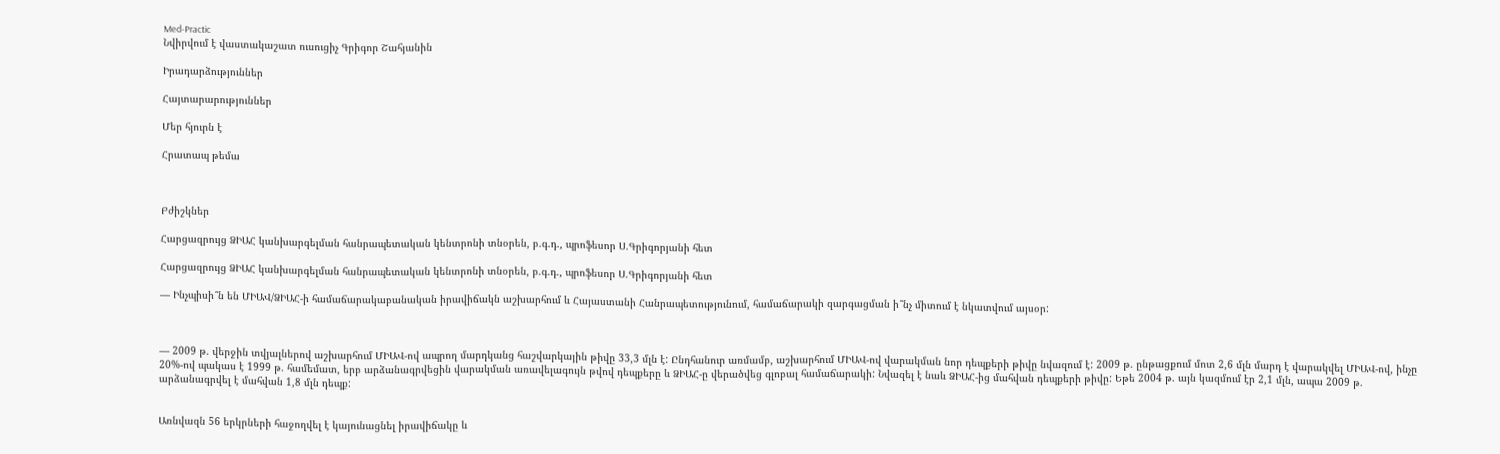Med-Practic
Նվիրվում է վաստակաշատ ուսուցիչ Գրիգոր Շահյանին

Իրադարձություններ

Հայտարարություններ

Մեր հյուրն է

Հրատապ թեմա



Բժիշկներ

Հարցազրույց ՁԻԱՀ կանխարգելման հանրապետական կենտրոնի տնօրեն, բ.գ.դ., պրոֆեսոր Ս.Գրիգորյանի հետ

Հարցազրույց ՁԻԱՀ կանխարգելման հանրապետական կենտրոնի տնօրեն, բ.գ.դ., պրոֆեսոր Ս.Գրիգորյանի հետ

— Ինչպիսի՞ն են ՄԻԱՎ/ՁԻԱՀ-ի համաճարակաբանական իրավիճակն աշխարհում և Հայաստանի Հանրապետությունում, համաճարակի զարգացման ի՞նչ միտում է նկատվում այսօր:



— 2009 թ. վերջին տվյալներով աշխարհում ՄԻԱՎ-ով ապրող մարդկանց հաշվարկային թիվը 33,3 մլն է: Ընդհանուր առմամբ, աշխարհում ՄԻԱՎ-ով վարակման նոր դեպքերի թիվը նվազում է: 2009 թ. ընթացքում մոտ 2,6 մլն մարդ է վարակվել ՄԻԱՎ-ով, ինչը 20%-ով պակաս է 1999 թ. համեմատ, երբ արձանագրվեցին վարակման առավելագույն թվով դեպքերը և ՁԻԱՀ-ը վերածվեց գլոբալ համաճարակի: Նվազել է նաև ՁԻԱՀ-ից մահվան դեպքերի թիվը: Եթե 2004 թ. այն կազմում էր 2,1 մլն, ապա 2009 թ. արձանագրվել է մահվան 1,8 մլն դեպք:


Առնվազն 56 երկրների հաջողվել է կայունացնել իրավիճակը և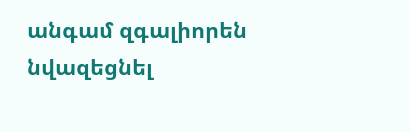անգամ զգալիորեն նվազեցնել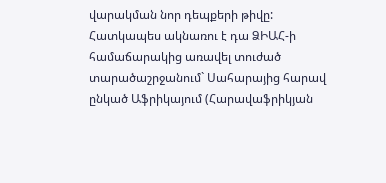վարակման նոր դեպքերի թիվը: Հատկապես ակնառու է դա ՁԻԱՀ-ի համաճարակից առավել տուժած տարածաշրջանում` Սահարայից հարավ ընկած Աֆրիկայում (Հարավաֆրիկյան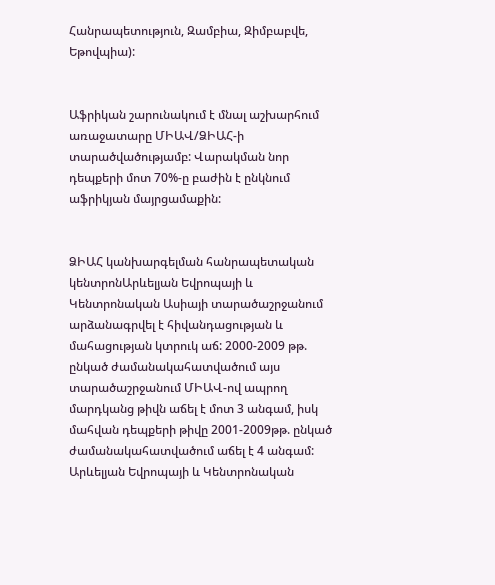Հանրապետություն, Զամբիա, Զիմբաբվե, Եթովպիա):


Աֆրիկան շարունակում է մնալ աշխարհում առաջատարը ՄԻԱՎ/ՁԻԱՀ-ի տարածվածությամբ: Վարակման նոր դեպքերի մոտ 70%-ը բաժին է ընկնում աֆրիկյան մայրցամաքին:


ՁԻԱՀ կանխարգելման հանրապետական կենտրոնԱրևելյան Եվրոպայի և Կենտրոնական Ասիայի տարածաշրջանում արձանագրվել է հիվանդացության և մահացության կտրուկ աճ: 2000-2009 թթ. ընկած ժամանակահատվածում այս տարածաշրջանում ՄԻԱՎ-ով ապրող մարդկանց թիվն աճել է մոտ 3 անգամ, իսկ մահվան դեպքերի թիվը 2001-2009թթ. ընկած ժամանակահատվածում աճել է 4 անգամ: Արևելյան Եվրոպայի և Կենտրոնական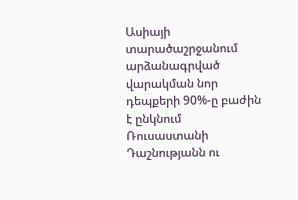Ասիայի տարածաշրջանում արձանագրված վարակման նոր դեպքերի 90%-ը բաժին է ընկնում Ռուսաստանի Դաշնությանն ու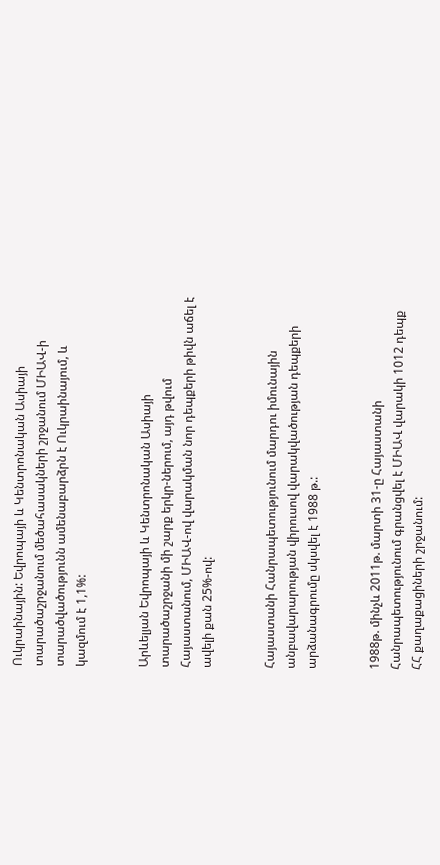Ուկրաինային: Եվրոպայի և Կենտրոնական Ասիայի տարածաշրջանում մեծահասակների շրջանում ՄԻԱՎ-ի տարածվածությունն ամենաբարձրն է Ուկրաինայում, և կազմում է 1,1%:


Արևելյան Եվրոպայի և Կենտրոնական Ասիայի տարածաշրջանի մի շարք երկր-ներում, այդ թվում Հայաստանում, ՄԻԱՎ-ով վարակման նոր դեպքերի թիվն աճել է ավելի քան 25%-ով:


Հայաստանի Հանրապետությունում մարդու իմունային անբավարարության վիրուսով վարակվածության դեպքերի արձանագրումը սկսվել է 1988 թ.:


1988թ. մինչև 2011թ. մարտի 31-ը Հայաստանի Հանրապետությունում գրանցվել է ՄԻԱՎ վարակի 1012 դեպք ՀՀ քաղաքացիների շրջանում: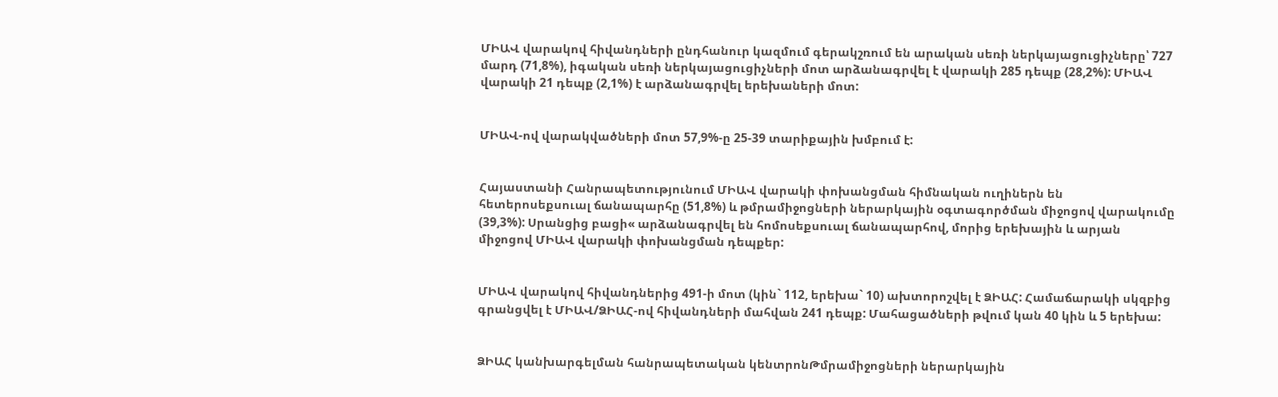ՄԻԱՎ վարակով հիվանդների ընդհանուր կազմում գերակշռում են արական սեռի ներկայացուցիչները՝ 727 մարդ (71,8%), իգական սեռի ներկայացուցիչների մոտ արձանագրվել է վարակի 285 դեպք (28,2%): ՄԻԱՎ վարակի 21 դեպք (2,1%) է արձանագրվել երեխաների մոտ:


ՄԻԱՎ-ով վարակվածների մոտ 57,9%-ը 25-39 տարիքային խմբում է:


Հայաստանի Հանրապետությունում ՄԻԱՎ վարակի փոխանցման հիմնական ուղիներն են հետերոսեքսուալ ճանապարհը (51,8%) և թմրամիջոցների ներարկային օգտագործման միջոցով վարակումը (39,3%): Սրանցից բացի« արձանագրվել են հոմոսեքսուալ ճանապարհով, մորից երեխային և արյան միջոցով ՄԻԱՎ վարակի փոխանցման դեպքեր:


ՄԻԱՎ վարակով հիվանդներից 491-ի մոտ (կին` 112, երեխա` 10) ախտորոշվել է ՁԻԱՀ: Համաճարակի սկզբից գրանցվել է ՄԻԱՎ/ՁԻԱՀ-ով հիվանդների մահվան 241 դեպք: Մահացածների թվում կան 40 կին և 5 երեխա:


ՁԻԱՀ կանխարգելման հանրապետական կենտրոնԹմրամիջոցների ներարկային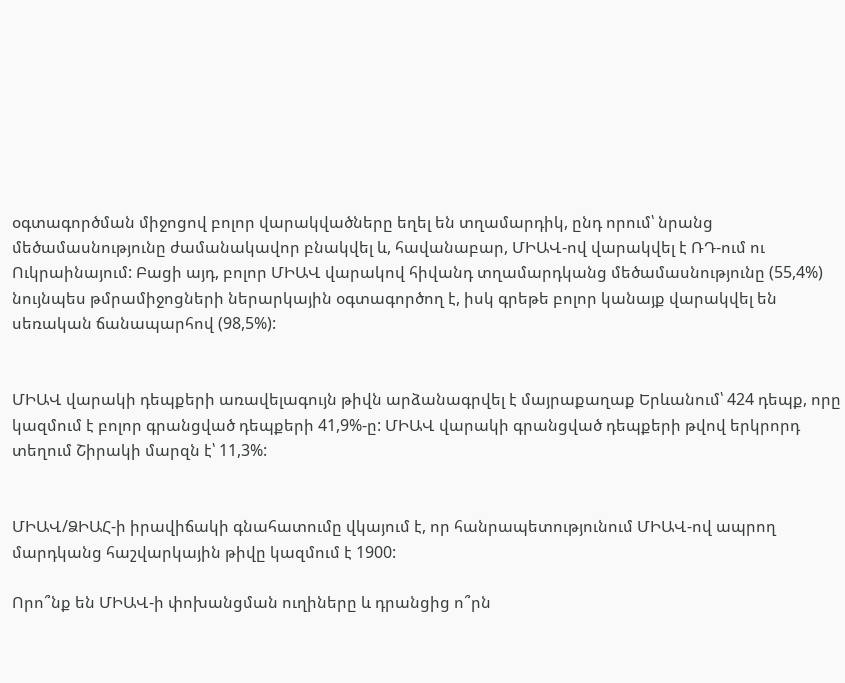օգտագործման միջոցով բոլոր վարակվածները եղել են տղամարդիկ, ընդ որում՝ նրանց մեծամասնությունը ժամանակավոր բնակվել և, հավանաբար, ՄԻԱՎ-ով վարակվել է ՌԴ-ում ու Ուկրաինայում: Բացի այդ, բոլոր ՄԻԱՎ վարակով հիվանդ տղամարդկանց մեծամասնությունը (55,4%) նույնպես թմրամիջոցների ներարկային օգտագործող է, իսկ գրեթե բոլոր կանայք վարակվել են սեռական ճանապարհով (98,5%):


ՄԻԱՎ վարակի դեպքերի առավելագույն թիվն արձանագրվել է մայրաքաղաք Երևանում՝ 424 դեպք, որը կազմում է բոլոր գրանցված դեպքերի 41,9%-ը: ՄԻԱՎ վարակի գրանցված դեպքերի թվով երկրորդ տեղում Շիրակի մարզն է՝ 11,3%:


ՄԻԱՎ/ՁԻԱՀ-ի իրավիճակի գնահատումը վկայում է, որ հանրապետությունում ՄԻԱՎ-ով ապրող մարդկանց հաշվարկային թիվը կազմում է 1900:

Որո՞նք են ՄԻԱՎ-ի փոխանցման ուղիները և դրանցից ո՞րն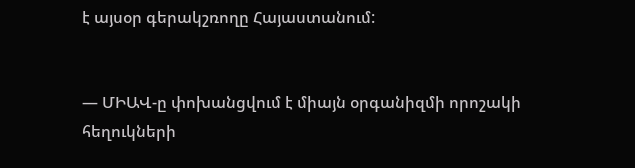է այսօր գերակշռողը Հայաստանում:


— ՄԻԱՎ-ը փոխանցվում է միայն օրգանիզմի որոշակի հեղուկների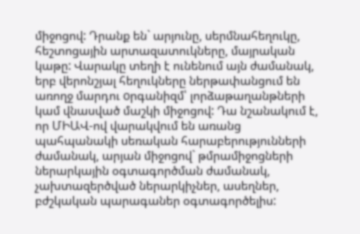միջոցով: Դրանք են` արյունը, սերմնահեղուկը, հեշտոցային արտազատուկները, մայրական կաթը: Վարակը տեղի է ունենում այն ժամանակ, երբ վերոնշյալ հեղուկները ներթափանցում են առողջ մարդու oրգանիզմ՝ լորձաթաղանթների կամ վնասված մաշկի միջոցով: Դա նշանակում է, որ ՄԻԱՎ-ով վարակվում են առանց պահպանակի սեռական հարաբերությունների ժամանակ, արյան միջոցով` թմրամիջոցների ներարկային օգտագործման ժամանակ, չախտազերծված ներարկիչներ, ասեղներ, բժշկական պարագաներ օգտագործելիս: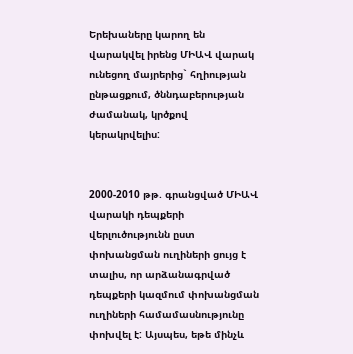Երեխաները կարող են վարակվել իրենց ՄԻԱՎ վարակ ունեցող մայրերից` հղիության ընթացքում, ծննդաբերության ժամանակ, կրծքով կերակրվելիս:


2000-2010 թթ. գրանցված ՄԻԱՎ վարակի դեպքերի վերլուծությունն ըստ փոխանցման ուղիների ցույց է տալիս, որ արձանագրված դեպքերի կազմում փոխանցման ուղիների համամասնությունը փոխվել է: Այսպես, եթե մինչև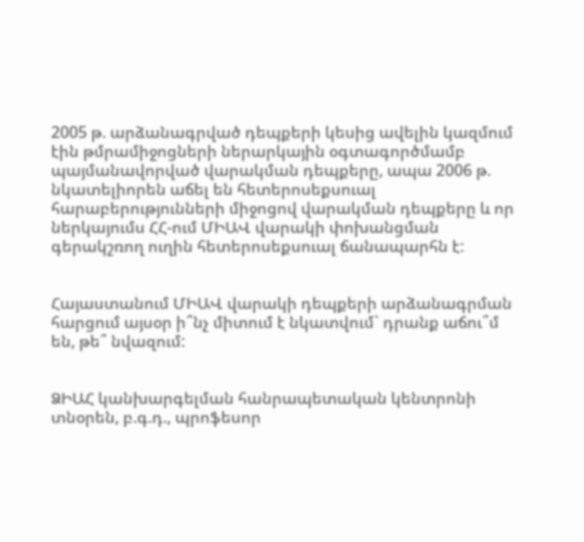2005 թ. արձանագրված դեպքերի կեսից ավելին կազմում էին թմրամիջոցների ներարկային օգտագործմամբ պայմանավորված վարակման դեպքերը, ապա 2006 թ. նկատելիորեն աճել են հետերոսեքսուալ հարաբերությունների միջոցով վարակման դեպքերը և որ ներկայումս ՀՀ-ում ՄԻԱՎ վարակի փոխանցման գերակշռող ուղին հետերոսեքսուալ ճանապարհն է:


Հայաստանում ՄԻԱՎ վարակի դեպքերի արձանագրման հարցում այսօր ի՞նչ միտում է նկատվում` դրանք աճու՞մ են, թե՞ նվազում:


ՁԻԱՀ կանխարգելման հանրապետական կենտրոնի տնօրեն, բ.գ.դ., պրոֆեսոր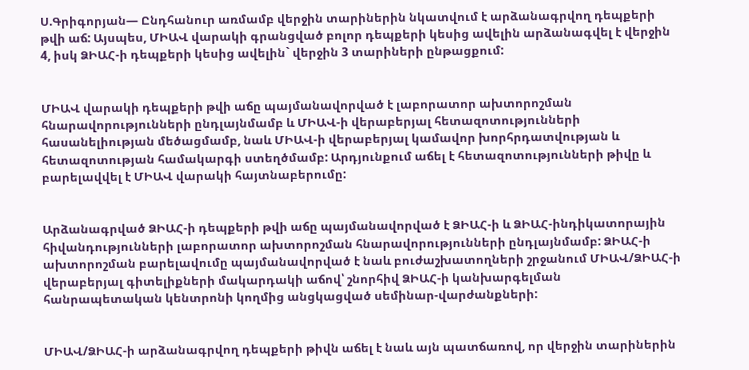Ս.Գրիգորյան— Ընդհանուր առմամբ վերջին տարիներին նկատվում է արձանագրվող դեպքերի թվի աճ: Այսպես, ՄԻԱՎ վարակի գրանցված բոլոր դեպքերի կեսից ավելին արձանագվել է վերջին 4, իսկ ՁԻԱՀ-ի դեպքերի կեսից ավելին` վերջին 3 տարիների ընթացքում:


ՄԻԱՎ վարակի դեպքերի թվի աճը պայմանավորված է լաբորատոր ախտորոշման հնարավորությունների ընդլայնմամբ և ՄԻԱՎ-ի վերաբերյալ հետազոտությունների հասանելիության մեծացմամբ, նաև ՄԻԱՎ-ի վերաբերյալ կամավոր խորհրդատվության և հետազոտության համակարգի ստեղծմամբ: Արդյունքում աճել է հետազոտությունների թիվը և բարելավվել է ՄԻԱՎ վարակի հայտնաբերումը:


Արձանագրված ՁԻԱՀ-ի դեպքերի թվի աճը պայմանավորված է ՁԻԱՀ-ի և ՁԻԱՀ-ինդիկատորային հիվանդությունների լաբորատոր ախտորոշման հնարավորությունների ընդլայնմամբ: ՁԻԱՀ-ի ախտորոշման բարելավումը պայմանավորված է նաև բուժաշխատողների շրջանում ՄԻԱՎ/ՁԻԱՀ-ի վերաբերյալ գիտելիքների մակարդակի աճով՝ շնորհիվ ՁԻԱՀ-ի կանխարգելման հանրապետական կենտրոնի կողմից անցկացված սեմինար-վարժանքների:


ՄԻԱՎ/ՁԻԱՀ-ի արձանագրվող դեպքերի թիվն աճել է նաև այն պատճառով, որ վերջին տարիներին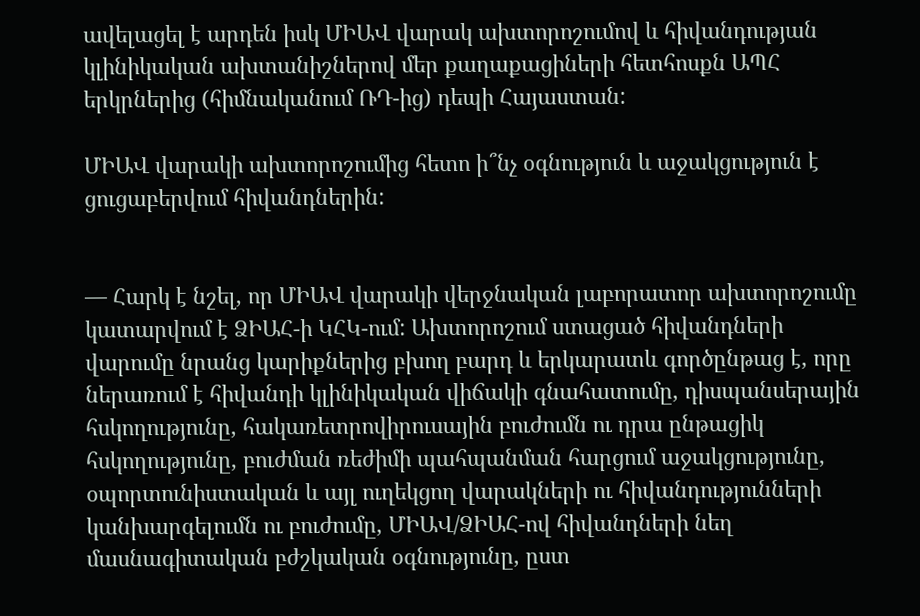ավելացել է արդեն իսկ ՄԻԱՎ վարակ ախտորոշումով և հիվանդության կլինիկական ախտանիշներով մեր քաղաքացիների հետհոսքն ԱՊՀ երկրներից (հիմնականում ՌԴ-ից) դեպի Հայաստան:

ՄԻԱՎ վարակի ախտորոշումից հետո ի՞նչ օգնություն և աջակցություն է ցուցաբերվում հիվանդներին:


— Հարկ է նշել, որ ՄԻԱՎ վարակի վերջնական լաբորատոր ախտորոշումը կատարվում է ՁԻԱՀ-ի ԿՀԿ-ում: Ախտորոշում ստացած հիվանդների վարումը նրանց կարիքներից բխող բարդ և երկարատև գործընթաց է, որը ներառում է հիվանդի կլինիկական վիճակի գնահատումը, դիսպանսերային հսկողությունը, հակառետրովիրուսային բուժումն ու դրա ընթացիկ հսկողությունը, բուժման ռեժիմի պահպանման հարցում աջակցությունը, օպորտունիստական և այլ ուղեկցող վարակների ու հիվանդությունների կանխարգելումն ու բուժումը, ՄԻԱՎ/ՁԻԱՀ-ով հիվանդների նեղ մասնագիտական բժշկական օգնությունը, ըստ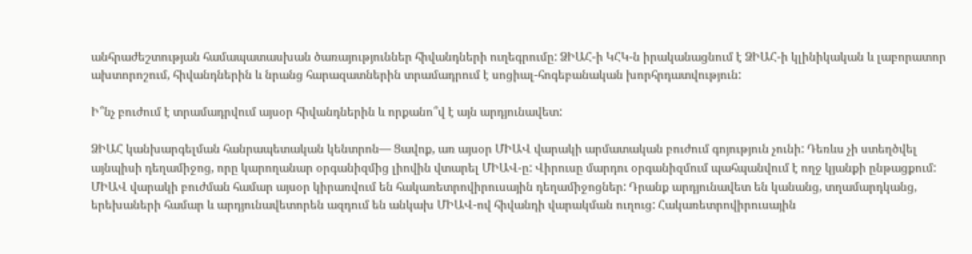անհրաժեշտության համապատասխան ծառայություններ հիվանդների ուղեգրումը: ՁԻԱՀ-ի ԿՀԿ-ն իրականացնում է ՁԻԱՀ-ի կլինիկական և լաբորատոր ախտորոշում, հիվանդներին և նրանց հարազատներին տրամադրում է սոցիալ-հոգեբանական խորհրդատվություն:

Ի՞նչ բուժում է տրամադրվում այսօր հիվանդներին և որքանո՞վ է այն արդյունավետ:

ՁԻԱՀ կանխարգելման հանրապետական կենտրոն— Ցավոք, առ այսօր ՄԻԱՎ վարակի արմատական բուժում գոյություն չունի: Դեռևս չի ստեղծվել այնպիսի դեղամիջոց, որը կարողանար օրգանիզմից լիովին վտարել ՄԻԱՎ-ը: Վիրուսը մարդու օրգանիզմում պահպանվում է ողջ կյանքի ընթացքում: ՄԻԱՎ վարակի բուժման համար այսօր կիրառվում են հակառետրովիրուսային դեղամիջոցներ: Դրանք արդյունավետ են կանանց, տղամարդկանց, երեխաների համար և արդյունավետորեն ազդում են անկախ ՄԻԱՎ-ով հիվանդի վարակման ուղուց: Հակառետրովիրուսային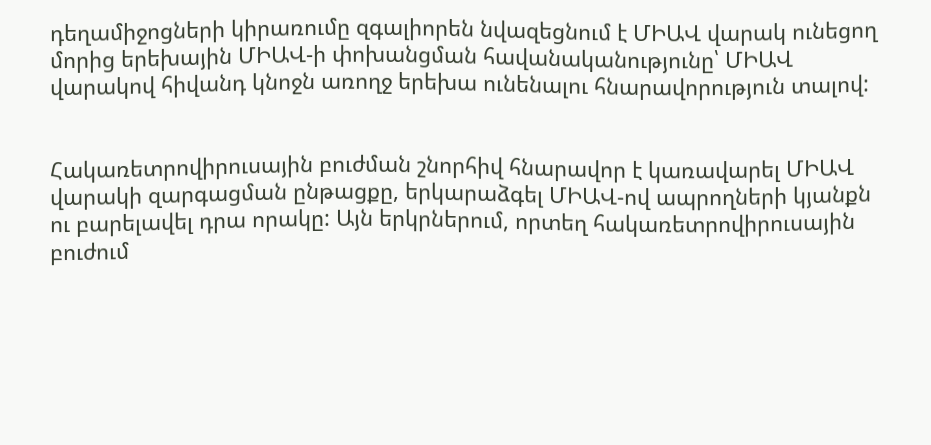դեղամիջոցների կիրառումը զգալիորեն նվազեցնում է ՄԻԱՎ վարակ ունեցող մորից երեխային ՄԻԱՎ-ի փոխանցման հավանականությունը՝ ՄԻԱՎ վարակով հիվանդ կնոջն առողջ երեխա ունենալու հնարավորություն տալով:


Հակառետրովիրուսային բուժման շնորհիվ հնարավոր է կառավարել ՄԻԱՎ վարակի զարգացման ընթացքը, երկարաձգել ՄԻԱՎ-ով ապրողների կյանքն ու բարելավել դրա որակը: Այն երկրներում, որտեղ հակառետրովիրուսային բուժում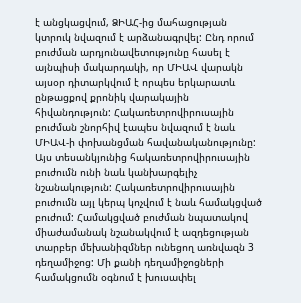է անցկացվում, ՁԻԱՀ-ից մահացության կտրուկ նվազում է արձանագրվել: Ընդ որում բուժման արդյունավետությունը հասել է այնպիսի մակարդակի, որ ՄԻԱՎ վարակն այսօր դիտարկվում է որպես երկարատև ընթացքով քրոնիկ վարակային հիվանդություն: Հակառետրովիրուսային բուժման շնորհիվ էապես նվազում է նաև ՄԻԱՎ-ի փոխանցման հավանականությունը: Այս տեսանկյունից հակառետրովիրուսային բուժումն ունի նաև կանխարգելիչ նշանակություն: Հակառետրովիրուսային բուժումն այլ կերպ կոչվում է նաև համակցված բուժում: Համակցված բուժման նպատակով միաժամանակ նշանակվում է ազդեցության տարբեր մեխանիզմներ ունեցող առնվազն 3 դեղամիջոց: Մի քանի դեղամիջոցների համակցումն օգնում է խուսափել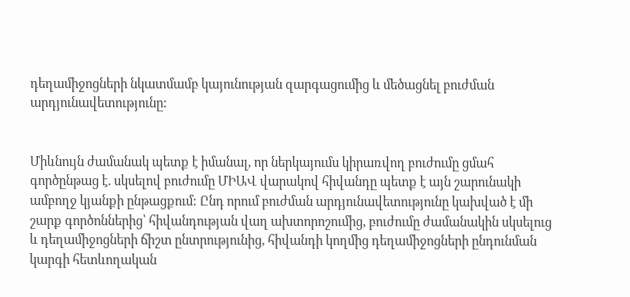դեղամիջոցների նկատմամբ կայունության զարգացումից և մեծացնել բուժման արդյունավետությունը:


Միևնույն ժամանակ պետք է իմանալ, որ ներկայումս կիրառվող բուժումը ցմահ գործընթաց է. սկսելով բուժումը ՄԻԱՎ վարակով հիվանդը պետք է այն շարունակի ամբողջ կյանքի ընթացքում: Ընդ որում բուժման արդյունավետությունը կախված է մի շարք գործոններից՝ հիվանդության վաղ ախտորոշումից, բուժումը ժամանակին սկսելուց և դեղամիջոցների ճիշտ ընտրությունից, հիվանդի կողմից դեղամիջոցների ընդունման կարգի հետևողական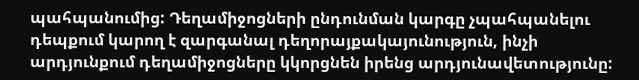պահպանումից: Դեղամիջոցների ընդունման կարգը չպահպանելու դեպքում կարող է զարգանալ դեղորայքակայունություն, ինչի արդյունքում դեղամիջոցները կկորցնեն իրենց արդյունավետությունը: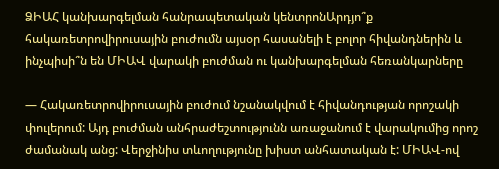ՁԻԱՀ կանխարգելման հանրապետական կենտրոնԱրդյո՞ք հակառետրովիրուսային բուժումն այսօր հասանելի է բոլոր հիվանդներին և ինչպիսի՞ն են ՄԻԱՎ վարակի բուժման ու կանխարգելման հեռանկարները

— Հակառետրովիրուսային բուժում նշանակվում է հիվանդության որոշակի փուլերում: Այդ բուժման անհրաժեշտությունն առաջանում է վարակումից որոշ ժամանակ անց: Վերջինիս տևողությունը խիստ անհատական է: ՄԻԱՎ-ով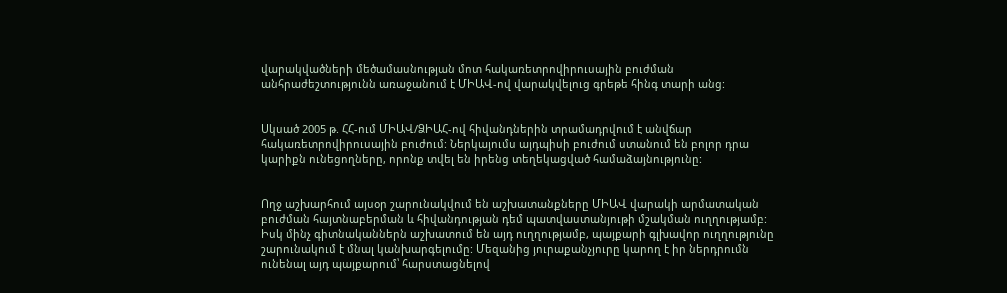վարակվածների մեծամասնության մոտ հակառետրովիրուսային բուժման անհրաժեշտությունն առաջանում է ՄԻԱՎ-ով վարակվելուց գրեթե հինգ տարի անց:


Սկսած 2005 թ. ՀՀ-ում ՄԻԱՎ/ՁԻԱՀ-ով հիվանդներին տրամադրվում է անվճար հակառետրովիրուսային բուժում: Ներկայումս այդպիսի բուժում ստանում են բոլոր դրա կարիքն ունեցողները, որոնք տվել են իրենց տեղեկացված համաձայնությունը:


Ողջ աշխարհում այսօր շարունակվում են աշխատանքները ՄԻԱՎ վարակի արմատական բուժման հայտնաբերման և հիվանդության դեմ պատվաստանյութի մշակման ուղղությամբ: Իսկ մինչ գիտնականներն աշխատում են այդ ուղղությամբ, պայքարի գլխավոր ուղղությունը շարունակում է մնալ կանխարգելումը: Մեզանից յուրաքանչյուրը կարող է իր ներդրումն ունենալ այդ պայքարում՝ հարստացնելով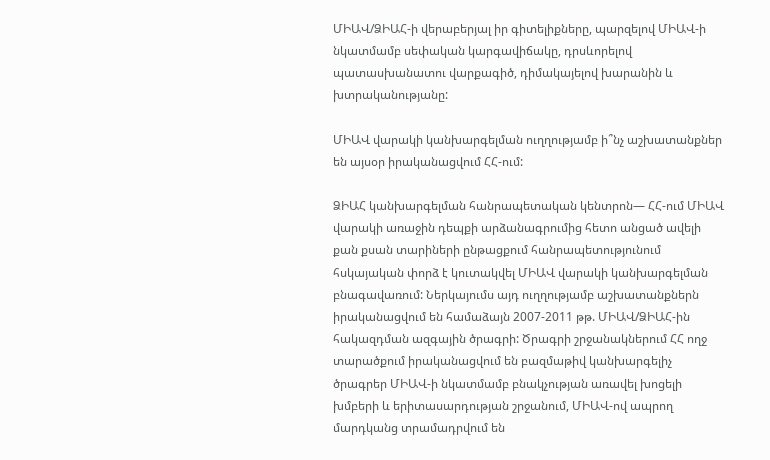ՄԻԱՎ/ՁԻԱՀ-ի վերաբերյալ իր գիտելիքները, պարզելով ՄԻԱՎ-ի նկատմամբ սեփական կարգավիճակը, դրսևորելով պատասխանատու վարքագիծ, դիմակայելով խարանին և խտրականությանը:

ՄԻԱՎ վարակի կանխարգելման ուղղությամբ ի՞նչ աշխատանքներ են այսօր իրականացվում ՀՀ-ում:

ՁԻԱՀ կանխարգելման հանրապետական կենտրոն— ՀՀ-ում ՄԻԱՎ վարակի առաջին դեպքի արձանագրումից հետո անցած ավելի քան քսան տարիների ընթացքում հանրապետությունում հսկայական փորձ է կուտակվել ՄԻԱՎ վարակի կանխարգելման բնագավառում: Ներկայումս այդ ուղղությամբ աշխատանքներն իրականացվում են համաձայն 2007-2011 թթ. ՄԻԱՎ/ՁԻԱՀ-ին հակազդման ազգային ծրագրի: Ծրագրի շրջանակներում ՀՀ ողջ տարածքում իրականացվում են բազմաթիվ կանխարգելիչ ծրագրեր ՄԻԱՎ-ի նկատմամբ բնակչության առավել խոցելի խմբերի և երիտասարդության շրջանում, ՄԻԱՎ-ով ապրող մարդկանց տրամադրվում են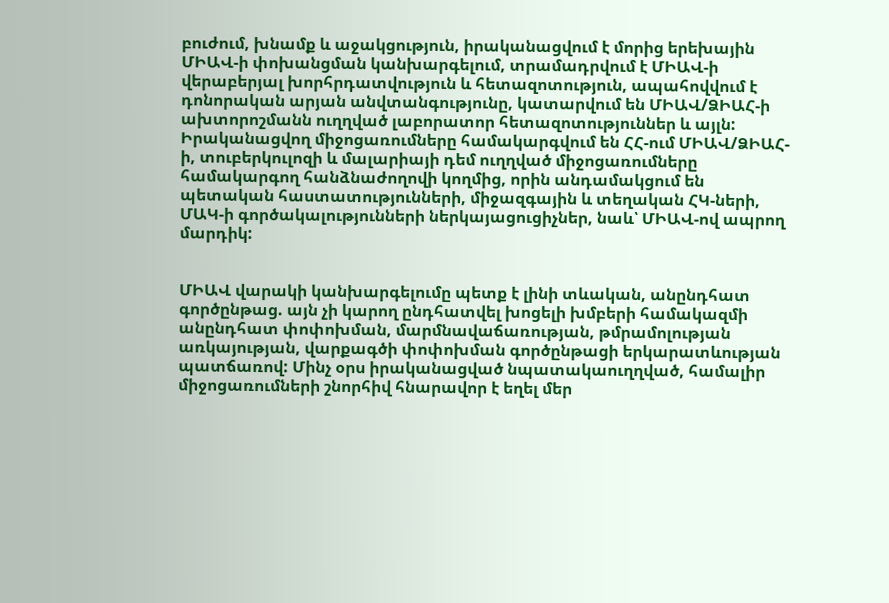բուժում, խնամք և աջակցություն, իրականացվում է մորից երեխային ՄԻԱՎ-ի փոխանցման կանխարգելում, տրամադրվում է ՄԻԱՎ-ի վերաբերյալ խորհրդատվություն և հետազոտություն, ապահովվում է դոնորական արյան անվտանգությունը, կատարվում են ՄԻԱՎ/ՁԻԱՀ-ի ախտորոշմանն ուղղված լաբորատոր հետազոտություններ և այլն: Իրականացվող միջոցառումները համակարգվում են ՀՀ-ում ՄԻԱՎ/ՁԻԱՀ-ի, տուբերկուլոզի և մալարիայի դեմ ուղղված միջոցառումները համակարգող հանձնաժողովի կողմից, որին անդամակցում են պետական հաստատությունների, միջազգային և տեղական ՀԿ-ների, ՄԱԿ-ի գործակալությունների ներկայացուցիչներ, նաև՝ ՄԻԱՎ-ով ապրող մարդիկ:


ՄԻԱՎ վարակի կանխարգելումը պետք է լինի տևական, անընդհատ գործընթաց. այն չի կարող ընդհատվել խոցելի խմբերի համակազմի անընդհատ փոփոխման, մարմնավաճառության, թմրամոլության առկայության, վարքագծի փոփոխման գործընթացի երկարատևության պատճառով: Մինչ օրս իրականացված նպատակաուղղված, համալիր միջոցառումների շնորհիվ հնարավոր է եղել մեր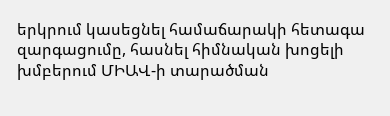երկրում կասեցնել համաճարակի հետագա զարգացումը, հասնել հիմնական խոցելի խմբերում ՄԻԱՎ-ի տարածման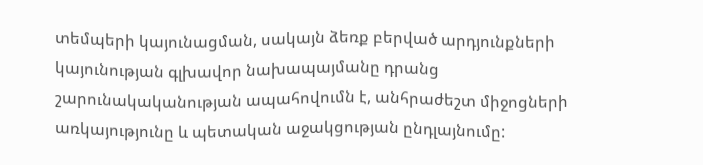տեմպերի կայունացման, սակայն ձեռք բերված արդյունքների կայունության գլխավոր նախապայմանը դրանց շարունակականության ապահովումն է, անհրաժեշտ միջոցների առկայությունը և պետական աջակցության ընդլայնումը: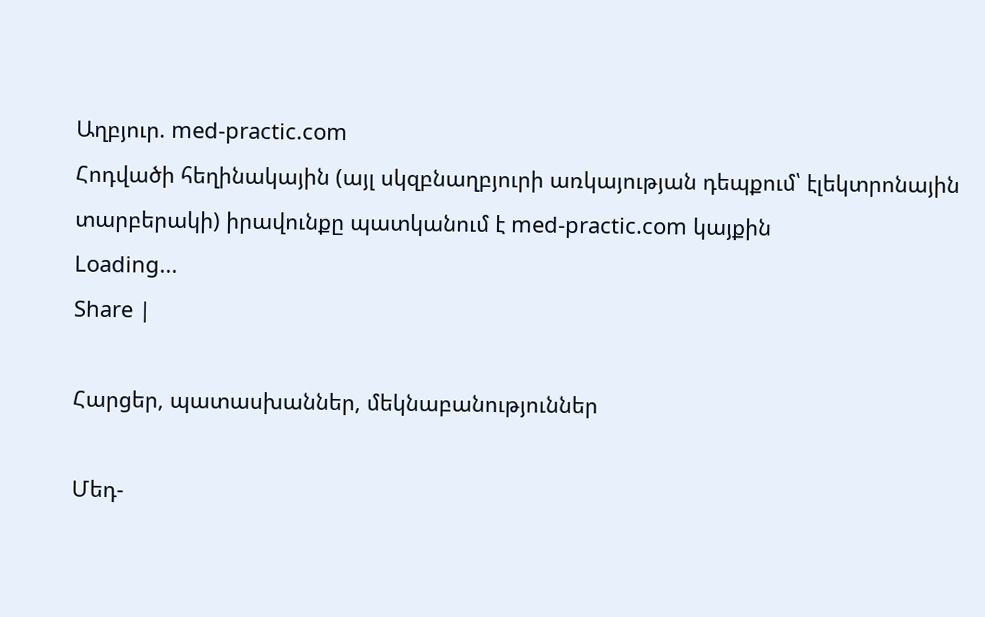Աղբյուր. med-practic.com
Հոդվածի հեղինակային (այլ սկզբնաղբյուրի առկայության դեպքում՝ էլեկտրոնային տարբերակի) իրավունքը պատկանում է med-practic.com կայքին
Loading...
Share |

Հարցեր, պատասխաններ, մեկնաբանություններ

Մեդ-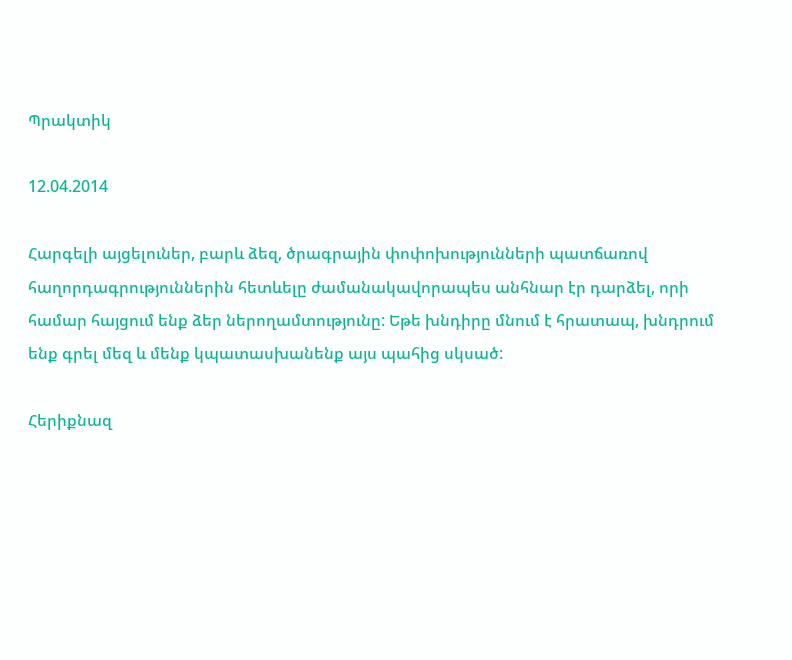Պրակտիկ

12.04.2014

Հարգելի այցելուներ, բարև ձեզ, ծրագրային փոփոխությունների պատճառով հաղորդագրություններին հետևելը ժամանակավորապես անհնար էր դարձել, որի համար հայցում ենք ձեր ներողամտությունը: Եթե խնդիրը մնում է հրատապ, խնդրում ենք գրել մեզ և մենք կպատասխանենք այս պահից սկսած:

Հերիքնազ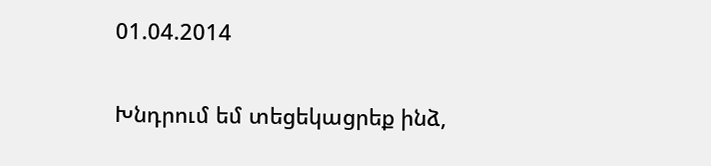01.04.2014

Խնդրում եմ տեցեկացրեք ինձ,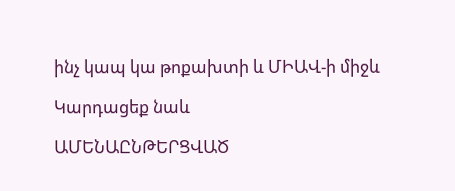ինչ կապ կա թոքախտի և ՄԻԱՎ-ի միջև

Կարդացեք նաև

ԱՄԵՆԱԸՆԹԵՐՑՎԱԾ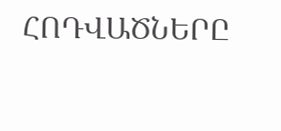ՀՈԴՎԱԾՆԵՐԸ